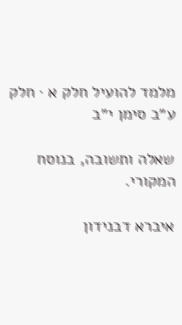מלמד להועיל חלק א · חלק ע״ב סימן י״ב

שאלה ותשובה, בנוסח המקורי.

איברא דבנידון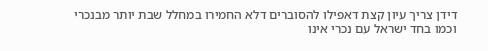דידן צריך עיון קצת דאפילו להסוברים דלא החמירו במחלל שבת יותר מבנכרי וכמו בחד ישראל עם נכרי אינו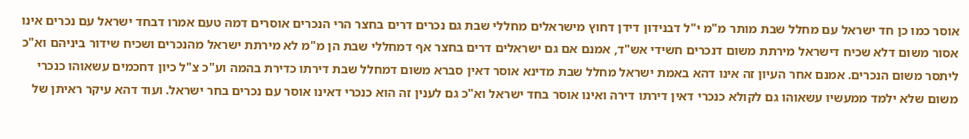אוסר כמו כן חד ישראל עם מחלל שבת מותר מ"מ י"ל דבנידון דידן דחוץ מישראלים מחללי שבת גם נכרים דרים בחצר הרי הנכרים אוסרים דמה טעם אמרו דבחד ישראל עם נכרים אינו אסור משום דלא שכיח דישראל מירתת משום דנכרים חשידי אש"ד, אמנם אם גם ישראלים דרים בחצר אף דמחללי שבת הן מ"מ לא מירתת ישראל מהנכרים ושכיח שידור ביניהם וא"כ ליתסר משום הנכרים. אמנם אחר העיון זה אינו דהא באמת ישראל מחלל שבת מדינא אוסר דאין סברא משום דמחלל שבת דירתו כדירת בהמה וע"כ צ"ל כיון דחכמים עשאוהו כנכרי משום שלא ילמד ממעשיו עשאוהו גם לקולא כנכרי דאין דירתו דירה ואינו אוסר בחד ישראל וא"כ גם לענין זה הוא כנכרי דאינו אוסר עם נכרים בחר ישראל. ועוד דהא עיקר ראיתן של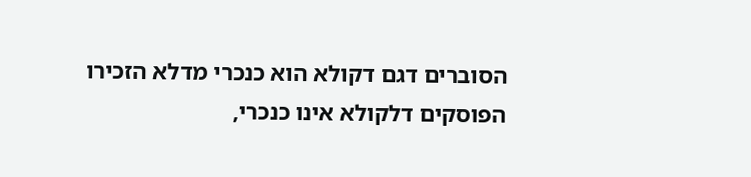הסוברים דגם דקולא הוא כנכרי מדלא הזכירו הפוסקים דלקולא אינו כנכרי,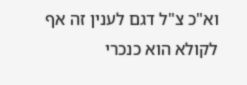וא"כ צ"ל דגם לענין זה אף לקולא הוא כנכרי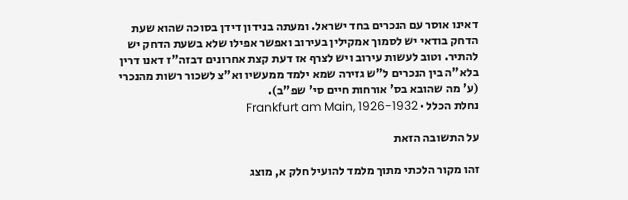דאינו אוסר עם הנכרים בחד ישראל. ומעתה בנידון דידן בסוכה שהוא שעת הדחק בודאי יש לסמוך אמקילין בעירוב ואפשר אפילו שלא בשעת הדחק יש להתיר. וטוב לעשות עירוב ויש לצרף אז דעת קצת אחרונים דבזה"ז דאנו דרין בלא"ה בין הנכרים ל"ש גזירה שמא ילמד ממעשיו וא"צ לשכור רשות מהנכרי (ע' מה שהובא בס' אורחות חיים סי' שפ"ב).
נחלת הכלל · Frankfurt am Main, 1926-1932

על התשובה הזאת

זהו מקור הלכתי מתוך מלמד להועיל חלק א, מוצג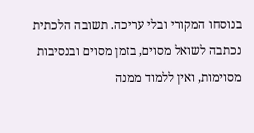בנוסחו המקורי ובלי עריכה. תשובה הלכתית נכתבה לשואל מסוים, בזמן מסוים ובנסיבות מסוימות, ואין ללמוד ממנה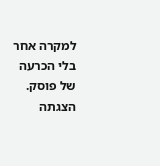למקרה אחר בלי הכרעה של פוסק. הצגתה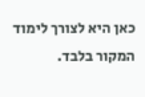כאן היא לצורך לימוד המקור בלבד.